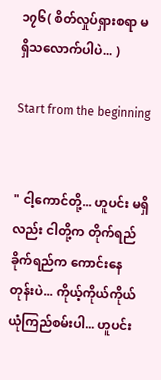၁၇၆( စိတ်လှုပ်ရှားစရာ မရှိသလောက်ပါပဲ... )

Start from the beginning


" ငါ့ကောင်တို့... ဟူပင်း မရှိလည်း ငါတို့က တိုက်ရည်ခိုက်ရည်က ကောင်းနေတုန်းပဲ... ကိုယ့်ကိုယ်ကိုယ် ယုံကြည်စမ်းပါ... ဟူပင်း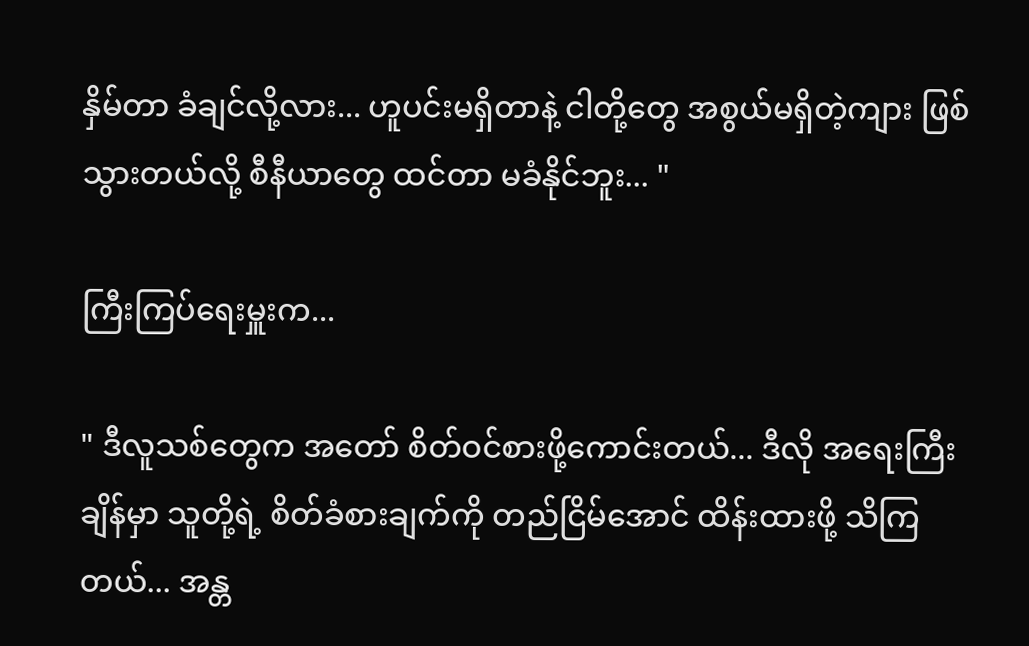နှိမ်တာ ခံချင်လို့လား... ဟူပင်းမရှိတာနဲ့ ငါတို့တွေ အစွယ်မရှိတဲ့ကျား ဖြစ်သွားတယ်လို့ စီနီယာတွေ ထင်တာ မခံနိုင်ဘူး... "

ကြီးကြပ်ရေးမှူးက...

" ဒီလူသစ်တွေက အတော် စိတ်ဝင်စားဖို့ကောင်းတယ်... ဒီလို အရေးကြီးချိန်မှာ သူတို့ရဲ့ စိတ်ခံစားချက်ကို တည်ငြိမ်အောင် ထိန်းထားဖို့ သိကြတယ်... အန္တ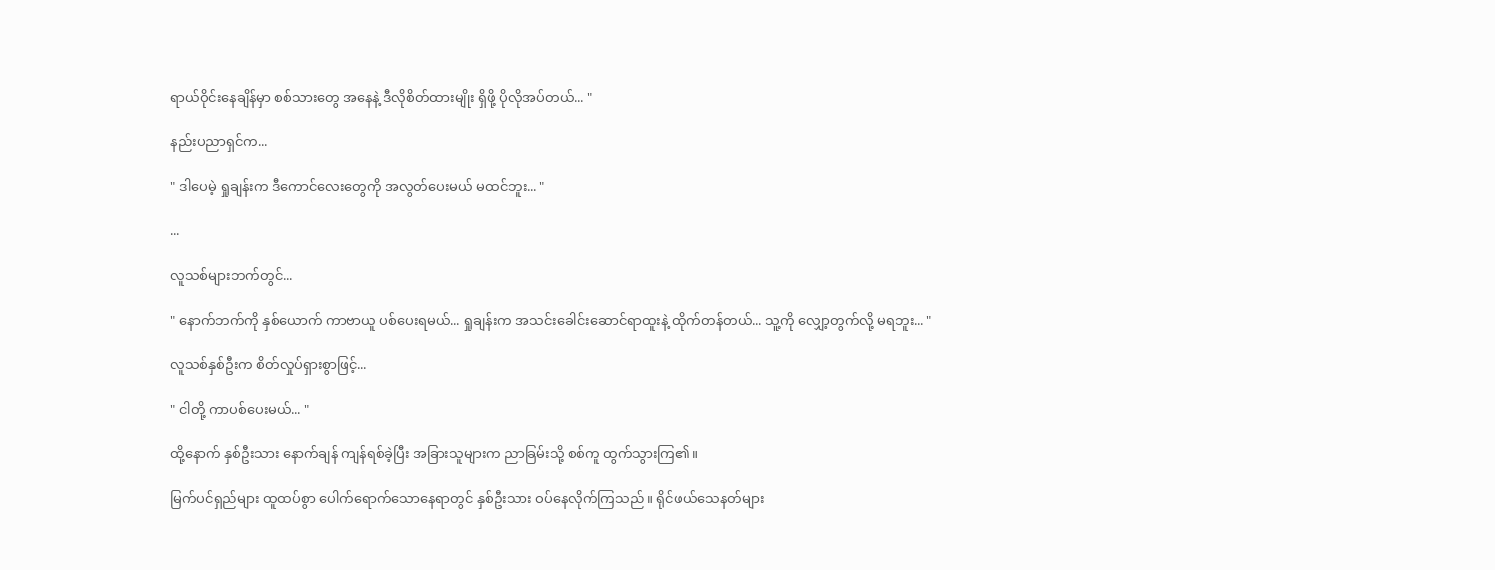ရာယ်ဝိုင်းနေချိန်မှာ စစ်သားတွေ အနေနဲ့ ဒီလိုစိတ်ထားမျိုး ရှိဖို့ ပိုလိုအပ်တယ်... "

နည်းပညာရှင်က...

" ဒါပေမဲ့ ရှုချန်းက ဒီကောင်လေးတွေကို အလွတ်ပေးမယ် မထင်ဘူး... "

...

လူသစ်များဘက်တွင်...

" နောက်ဘက်ကို နှစ်ယောက် ကာဗာယူ ပစ်ပေးရမယ်... ရှုချန်းက အသင်းခေါင်းဆောင်ရာထူးနဲ့ ထိုက်တန်တယ်... သူ့ကို လျှော့တွက်လို့ မရဘူး... "

လူသစ်နှစ်ဦးက စိတ်လှုပ်ရှားစွာဖြင့်...

" ငါတို့ ကာပစ်ပေးမယ်... "

ထို့နောက် နှစ်ဦးသား နောက်ချန် ကျန်ရစ်ခဲ့ပြီး အခြားသူများက ညာခြမ်းသို့ စစ်ကူ ထွက်သွားကြ၏။

မြက်ပင်ရှည်များ ထူထပ်စွာ ပေါက်ရောက်သောနေရာတွင် နှစ်ဦးသား ဝပ်နေလိုက်ကြသည်။ ရိုင်ဖယ်သေနတ်များ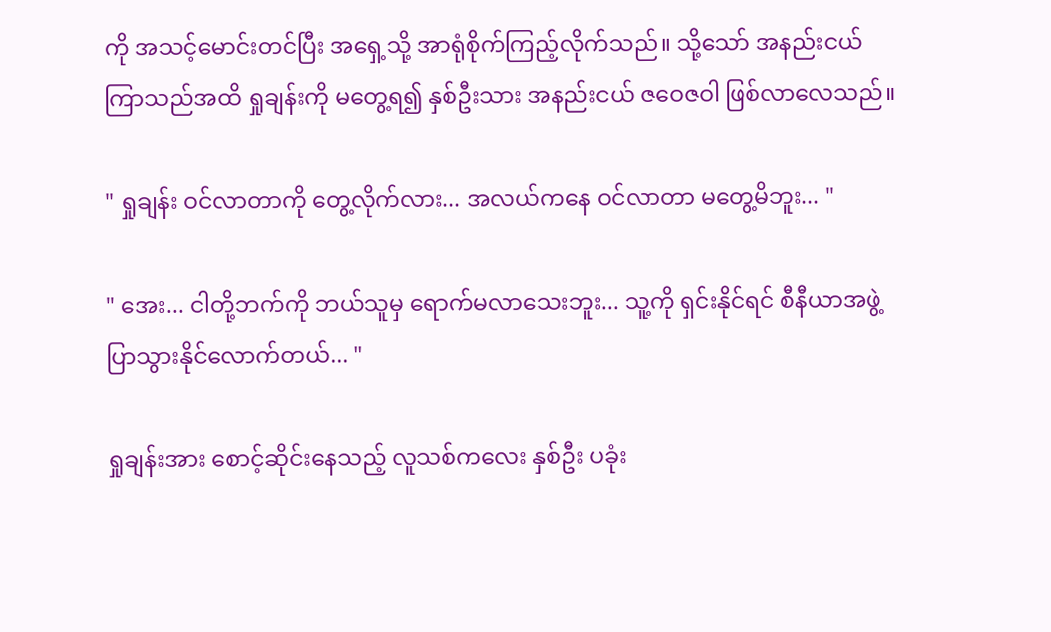ကို အသင့်မောင်းတင်ပြီး အရှေ့သို့ အာရုံစိုက်ကြည့်လိုက်သည်။ သို့သော် အနည်းငယ် ကြာသည်အထိ ရှုချန်းကို မတွေ့ရ၍ နှစ်ဦးသား အနည်းငယ် ဇဝေဇဝါ ဖြစ်လာလေသည်။

" ရှုချန်း ဝင်လာတာကို တွေ့လိုက်လား... အလယ်ကနေ ဝင်လာတာ မတွေ့မိဘူး... "

" အေး... ငါတို့ဘက်ကို ဘယ်သူမှ ရောက်မလာသေးဘူး... သူ့ကို ရှင်းနိုင်ရင် စီနီယာအဖွဲ့ ပြာသွားနိုင်လောက်တယ်... "

ရှုချန်းအား စောင့်ဆိုင်းနေသည့် လူသစ်ကလေး နှစ်ဦး ပခုံး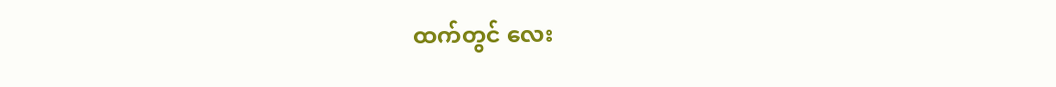ထက်တွင် လေး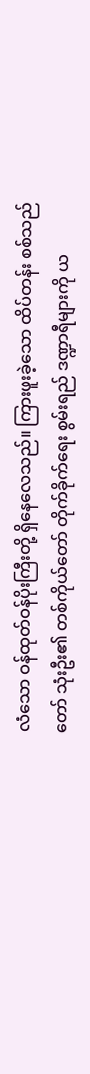လံသော ဝန်ထုတ်ဝန်ပိုးကြီးတို့ ရှိနေလေသည်။ ကြားဖူးခဲ့သော ထိပ်တန်း စစ်သည်တော် သုံးဦး၏ တစ်ကိုယ်တော် တိုက်ခိုက်ရေး စွမ်းရည် ဒဏ္ဍာရီများကို ယ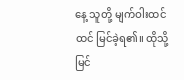နေ့ သူတို့ မျက်ဝါးထင်ထင် မြင်ခဲ့ရ၏။ ထိုသို့ မြင်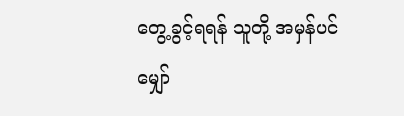တွေ့ခွင့်ရရန် သူတို့ အမှန်ပင် မျှော်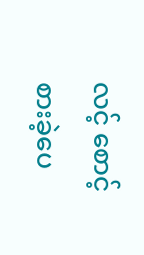လင့် စောင့်စားခဲ့ပေ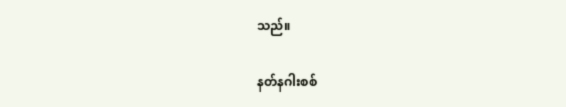သည်။

နတ်နဂါးစစ်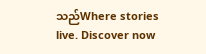သည်Where stories live. Discover now